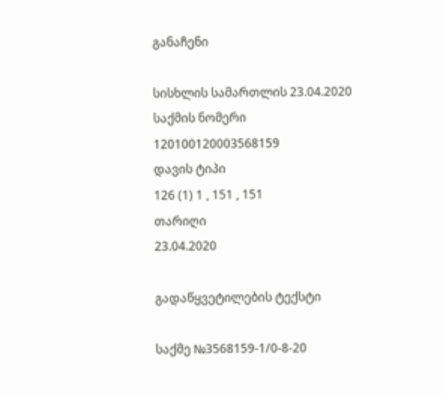განაჩენი

სისხლის სამართლის 23.04.2020
საქმის ნომერი
120100120003568159
დავის ტიპი
126 (1) 1 , 151 , 151
თარიღი
23.04.2020

გადაწყვეტილების ტექსტი

საქმე №3568159-1/0-8-20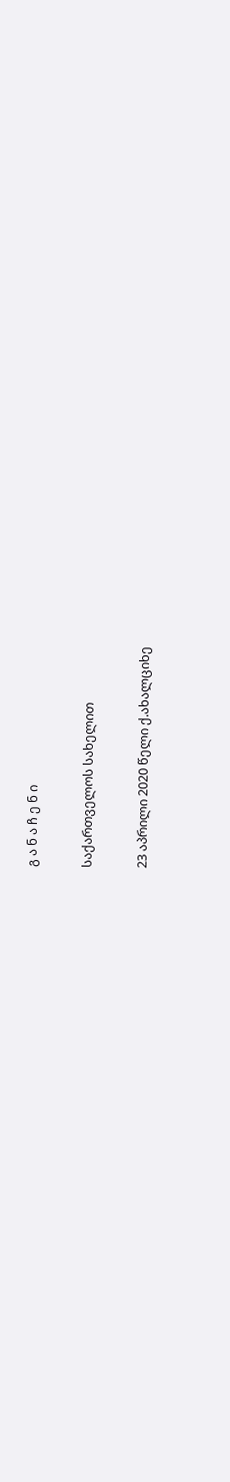გ ა ნ ა ჩ ე ნ ი

საქართველოს სახელით

23 აპრილი 2020 წელი ქ.ახალციხე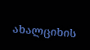ახალციხის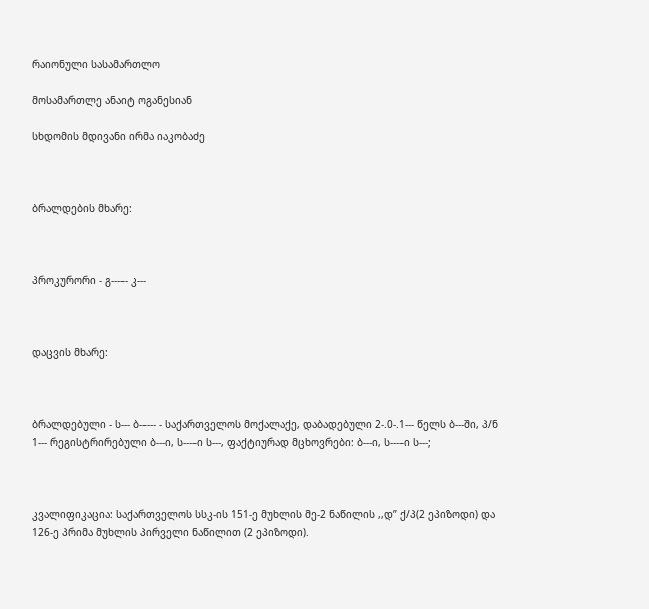რაიონული სასამართლო

მოსამართლე ანაიტ ოგანესიან

სხდომის მდივანი ირმა იაკობაძე



ბრალდების მხარე:



პროკურორი - გ---–- კ---



დაცვის მხარე:



ბრალდებული - ს--- ბ-–--- - საქართველოს მოქალაქე, დაბადებული 2-.0-.1--- წელს ბ---ში, პ/ნ 1--- რეგისტრირებული ბ---ი, ს---–ი ს---, ფაქტიურად მცხოვრები: ბ---ი, ს---–ი ს---;



კვალიფიკაცია: საქართველოს სსკ-ის 151-ე მუხლის მე-2 ნაწილის ,,დ’’ ქ/პ(2 ეპიზოდი) და 126-ე პრიმა მუხლის პირველი ნაწილით (2 ეპიზოდი).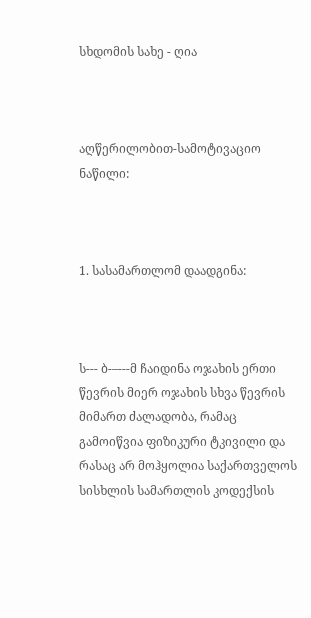სხდომის სახე - ღია



აღწერილობით-სამოტივაციო ნაწილი:



1. სასამართლომ დაადგინა:



ს--- ბ-–---მ ჩაიდინა ოჯახის ერთი წევრის მიერ ოჯახის სხვა წევრის მიმართ ძალადობა, რამაც გამოიწვია ფიზიკური ტკივილი და რასაც არ მოჰყოლია საქართველოს სისხლის სამართლის კოდექსის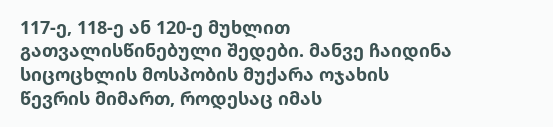117-ე, 118-ე ან 120-ე მუხლით გათვალისწინებული შედები. მანვე ჩაიდინა სიცოცხლის მოსპობის მუქარა ოჯახის წევრის მიმართ, როდესაც იმას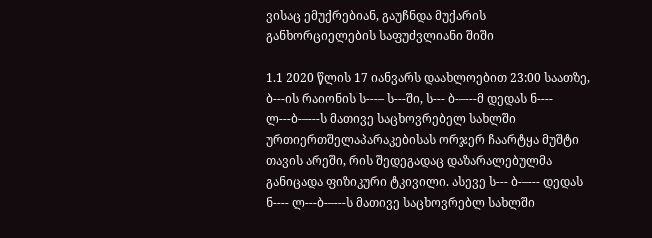ვისაც ემუქრებიან, გაუჩნდა მუქარის განხორციელების საფუძვლიანი შიში

1.1 2020 წლის 17 იანვარს დაახლოებით 23:00 საათზე, ბ---ის რაიონის ს---– ს---ში, ს--- ბ-–---მ დედას ნ---- ლ---ბ-–---ს მათივე საცხოვრებელ სახლში ურთიერთშელაპარაკებისას ორჯერ ჩაარტყა მუშტი თავის არეში, რის შედეგადაც დაზარალებულმა განიცადა ფიზიკური ტკივილი. ასევე ს--- ბ-–--- დედას ნ---- ლ---ბ-–---ს მათივე საცხოვრებლ სახლში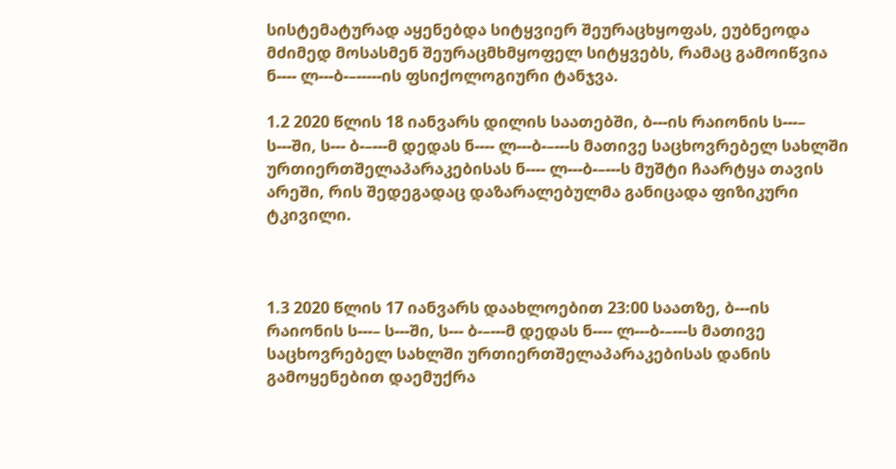სისტემატურად აყენებდა სიტყვიერ შეურაცხყოფას, ეუბნეოდა მძიმედ მოსასმენ შეურაცმხმყოფელ სიტყვებს, რამაც გამოიწვია ნ---- ლ---ბ-–-----ის ფსიქოლოგიური ტანჯვა.

1.2 2020 წლის 18 იანვარს დილის საათებში, ბ---ის რაიონის ს---– ს---ში, ს--- ბ-–---მ დედას ნ---- ლ---ბ-–---ს მათივე საცხოვრებელ სახლში ურთიერთშელაპარაკებისას ნ---- ლ---ბ-–---ს მუშტი ჩაარტყა თავის არეში, რის შედეგადაც დაზარალებულმა განიცადა ფიზიკური ტკივილი.



1.3 2020 წლის 17 იანვარს დაახლოებით 23:00 საათზე, ბ---ის რაიონის ს---– ს---ში, ს--- ბ-–---მ დედას ნ---- ლ---ბ-–---ს მათივე საცხოვრებელ სახლში ურთიერთშელაპარაკებისას დანის გამოყენებით დაემუქრა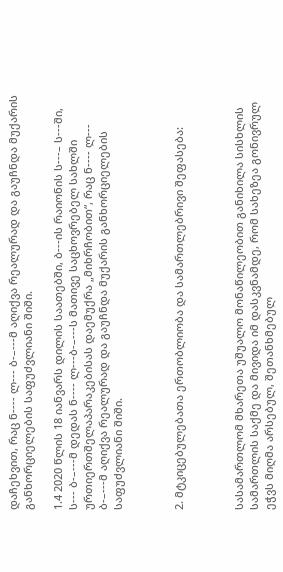დაჩეხვით, რაც ნ---- ლ--- ბ-–---მ აღიქვა რეალურად და გაუჩნდა მუქარის განხორციელების საფუძვლიანი შიში.

1.4 2020 წლის 18 იანვარს დილის საათებში, ბ---ის რაიონის ს---– ს---ში, ს--- ბ-–---მ დედას ნ---- ლ---ბ-–---ს მათივე საცხოვრებელ სახლში ურთიერთშელაპარაკებისას დაემუქრა „მიხრჩობით“, რაც ნ---- ლ--- ბ-–---მ აღიქვა რეალურად და გაუჩნდა მუქარის განხორციელების საფუძვლიანი შიში.



2. მტკიცებულებათა ერთობლიობა და სამართლებრივი შეფასება:



სასამართლომ მხარეთა უშუალო მონაწილეობით განიხილა სისხლის სამართლის საქმე და მივიდა იმ დასკვნამდე, რომ სახეზეა გონივრულ ეჭვს მიღმა არსებულ, შეთანხმებულ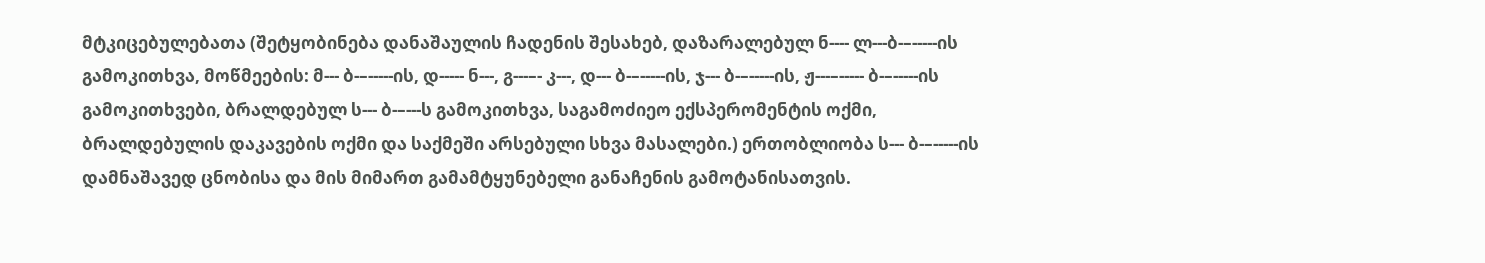მტკიცებულებათა (შეტყობინება დანაშაულის ჩადენის შესახებ, დაზარალებულ ნ---- ლ---ბ-–-----ის გამოკითხვა, მოწმეების: მ--- ბ-–-----ის, დ----- ნ---, გ---–- კ---, დ--- ბ-–-----ის, ჯ--- ბ-–-----ის, ჟ---–----- ბ-–-----ის გამოკითხვები, ბრალდებულ ს--- ბ-–---ს გამოკითხვა, საგამოძიეო ექსპერომენტის ოქმი, ბრალდებულის დაკავების ოქმი და საქმეში არსებული სხვა მასალები.) ერთობლიობა ს--- ბ-–-----ის დამნაშავედ ცნობისა და მის მიმართ გამამტყუნებელი განაჩენის გამოტანისათვის.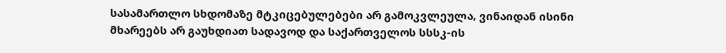სასამართლო სხდომაზე მტკიცებულებები არ გამოკვლეულა, ვინაიდან ისინი მხარეებს არ გაუხდიათ სადავოდ და საქართველოს სსსკ-ის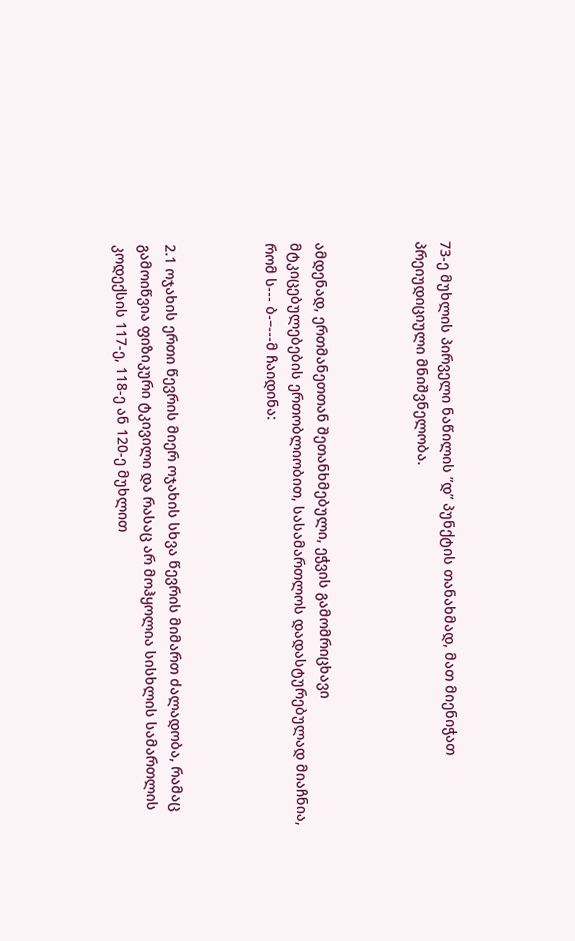73-ე მუხლის პირველი ნაწილის ”დ” პუნქტის თანახმად, მათ მიენიჭათ პრეიუდიციული მნიშვნელობა.



ამდენად, ერთმანეთთან შეთანხმებული, ეჭვის გამომრიცხავი მტკიცებულებების ერთობლიობით, სასამართლოს დადასტურებულად მიაჩნია, რომ ს--- ბ-–---მ ჩაიდინა:



2.1 ოჯახის ერთი წევრის მიერ ოჯახის სხვა წევრის მიმართ ძალადობა, რამაც გამოიწვია ფიზიკური ტკივილი და რასაც არ მოჰყოლია სისხლის სამართლის კოდექსის 117-ე, 118-ე ან 120-ე მუხლით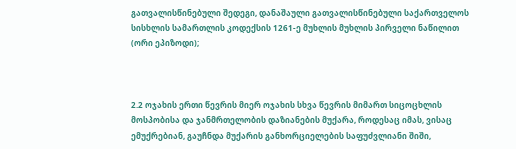გათვალისწინებული შედეგი, დანაშაული გათვალისწინებული საქართველოს სისხლის სამართლის კოდექსის 1261-ე მუხლის მუხლის პირველი ნაწილით (ორი ეპიზოდი);



2.2 ოჯახის ერთი წევრის მიერ ოჯახის სხვა წევრის მიმართ სიცოცხლის მოსპობისა და ჯანმრთელობის დაზიანების მუქარა, როდესაც იმას, ვისაც ემუქრებიან, გაუჩნდა მუქარის განხორციელების საფუძვლიანი შიში,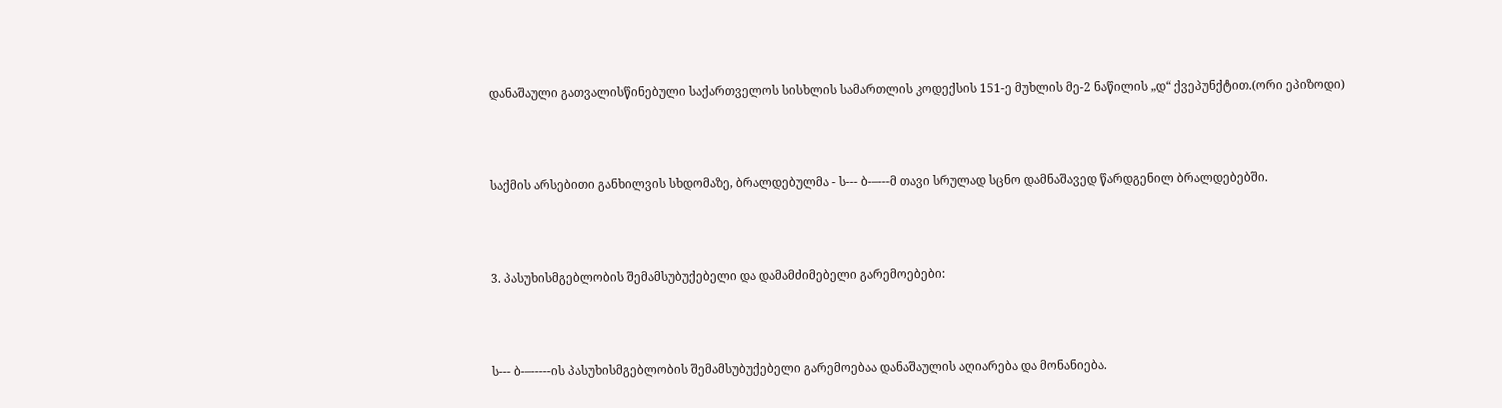დანაშაული გათვალისწინებული საქართველოს სისხლის სამართლის კოდექსის 151-ე მუხლის მე-2 ნაწილის „დ“ ქვეპუნქტით.(ორი ეპიზოდი)



საქმის არსებითი განხილვის სხდომაზე, ბრალდებულმა - ს--- ბ-–---მ თავი სრულად სცნო დამნაშავედ წარდგენილ ბრალდებებში.



3. პასუხისმგებლობის შემამსუბუქებელი და დამამძიმებელი გარემოებები:



ს--- ბ-–-----ის პასუხისმგებლობის შემამსუბუქებელი გარემოებაა დანაშაულის აღიარება და მონანიება.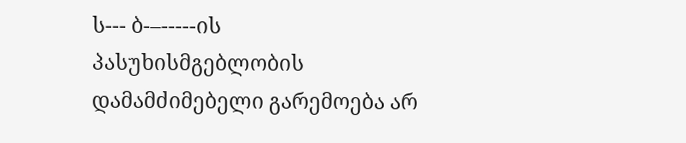ს--- ბ-–-----ის პასუხისმგებლობის დამამძიმებელი გარემოება არ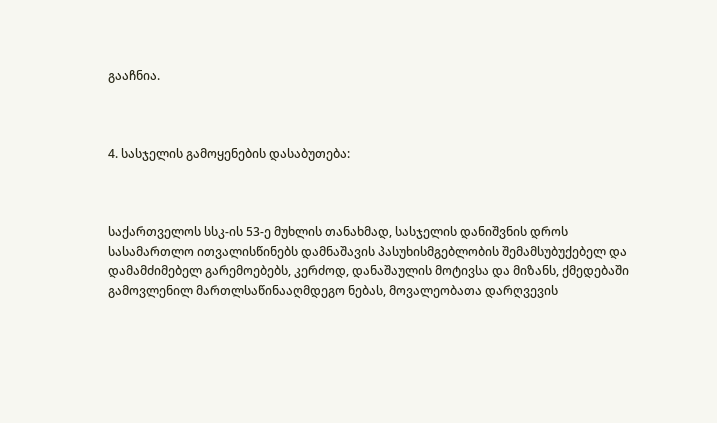გააჩნია.



4. სასჯელის გამოყენების დასაბუთება:



საქართველოს სსკ-ის 53-ე მუხლის თანახმად, სასჯელის დანიშვნის დროს სასამართლო ითვალისწინებს დამნაშავის პასუხისმგებლობის შემამსუბუქებელ და დამამძიმებელ გარემოებებს, კერძოდ, დანაშაულის მოტივსა და მიზანს, ქმედებაში გამოვლენილ მართლსაწინააღმდეგო ნებას, მოვალეობათა დარღვევის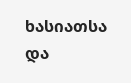ხასიათსა და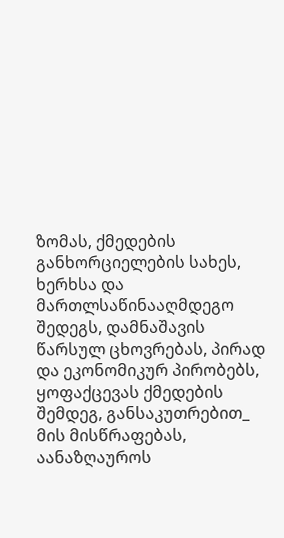ზომას, ქმედების განხორციელების სახეს, ხერხსა და მართლსაწინააღმდეგო შედეგს, დამნაშავის წარსულ ცხოვრებას, პირად და ეკონომიკურ პირობებს, ყოფაქცევას ქმედების შემდეგ, განსაკუთრებით_ მის მისწრაფებას, აანაზღაუროს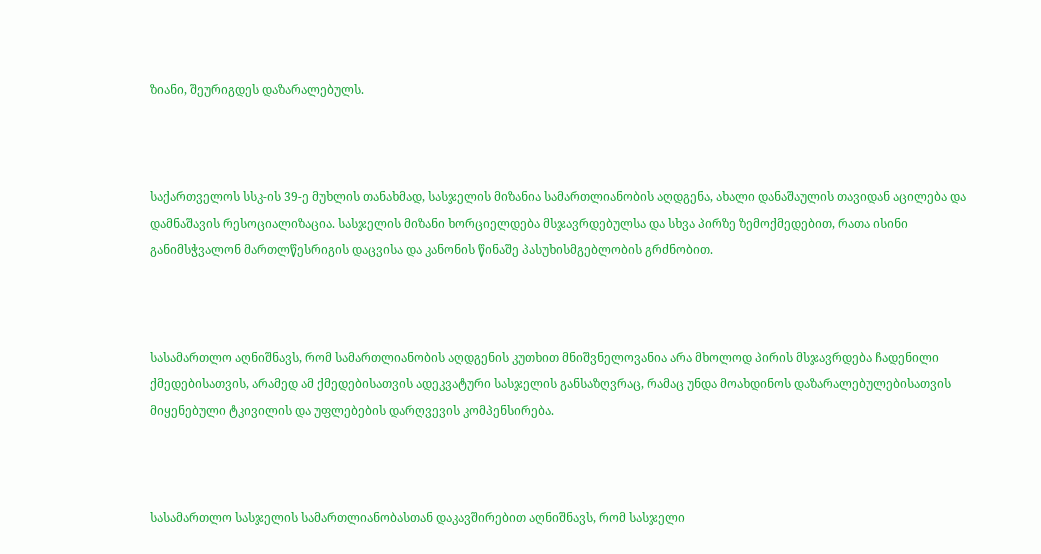ზიანი, შეურიგდეს დაზარალებულს.



საქართველოს სსკ-ის 39-ე მუხლის თანახმად, სასჯელის მიზანია სამართლიანობის აღდგენა, ახალი დანაშაულის თავიდან აცილება და დამნაშავის რესოციალიზაცია. სასჯელის მიზანი ხორციელდება მსჯავრდებულსა და სხვა პირზე ზემოქმედებით, რათა ისინი განიმსჭვალონ მართლწესრიგის დაცვისა და კანონის წინაშე პასუხისმგებლობის გრძნობით.



სასამართლო აღნიშნავს, რომ სამართლიანობის აღდგენის კუთხით მნიშვნელოვანია არა მხოლოდ პირის მსჯავრდება ჩადენილი ქმედებისათვის, არამედ ამ ქმედებისათვის ადეკვატური სასჯელის განსაზღვრაც, რამაც უნდა მოახდინოს დაზარალებულებისათვის მიყენებული ტკივილის და უფლებების დარღვევის კომპენსირება.



სასამართლო სასჯელის სამართლიანობასთან დაკავშირებით აღნიშნავს, რომ სასჯელი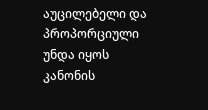აუცილებელი და პროპორციული უნდა იყოს კანონის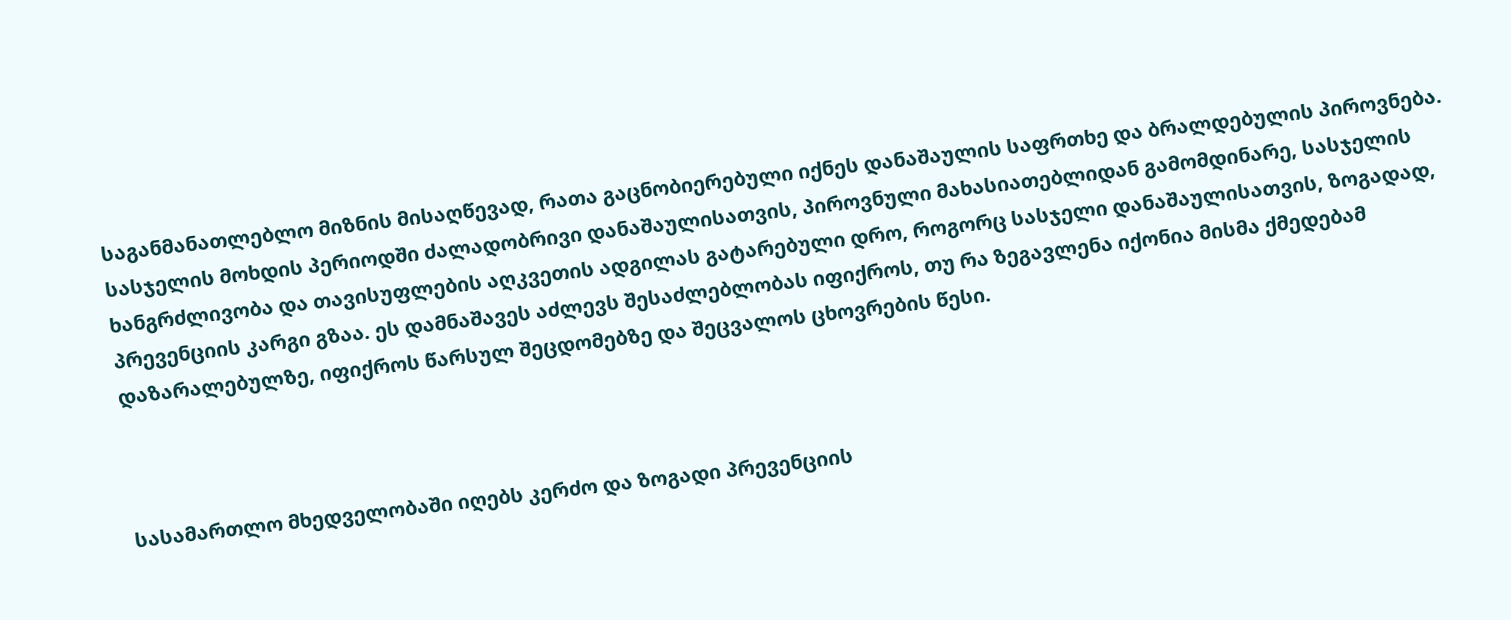საგანმანათლებლო მიზნის მისაღწევად, რათა გაცნობიერებული იქნეს დანაშაულის საფრთხე და ბრალდებულის პიროვნება. სასჯელის მოხდის პერიოდში ძალადობრივი დანაშაულისათვის, პიროვნული მახასიათებლიდან გამომდინარე, სასჯელის ხანგრძლივობა და თავისუფლების აღკვეთის ადგილას გატარებული დრო, როგორც სასჯელი დანაშაულისათვის, ზოგადად, პრევენციის კარგი გზაა. ეს დამნაშავეს აძლევს შესაძლებლობას იფიქროს, თუ რა ზეგავლენა იქონია მისმა ქმედებამ დაზარალებულზე, იფიქროს წარსულ შეცდომებზე და შეცვალოს ცხოვრების წესი.



სასამართლო მხედველობაში იღებს კერძო და ზოგადი პრევენციის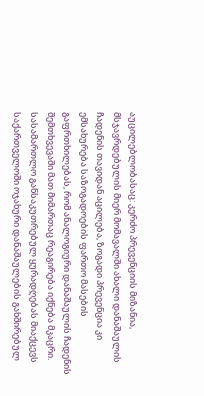აუცილებლობასაც: კერძო პრევენციის მიზანია, მსჯავრდებულის მიერ მომავალში ახალი დანაშაულის ჩადენის თავიდან აცილება, ზოგადი პრევენცია კი ემსახურება საზოგადოების ფართო მასების გაფრთხილებას, რომ ანალოგიური დანაშაულის ჩადენის შემთხვევაში მათ მიმართაც რეაგირება იქნება მკაცრი. სასამართლო განსაკუთრებულ ყურადღებას მიაქცევს საქართველოში ოჯახური დანაშაულების გახშირებულ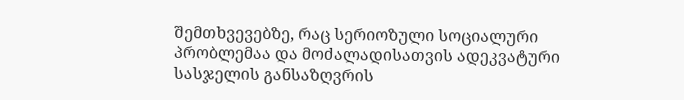შემთხვევებზე, რაც სერიოზული სოციალური პრობლემაა და მოძალადისათვის ადეკვატური სასჯელის განსაზღვრის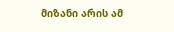მიზანი არის ამ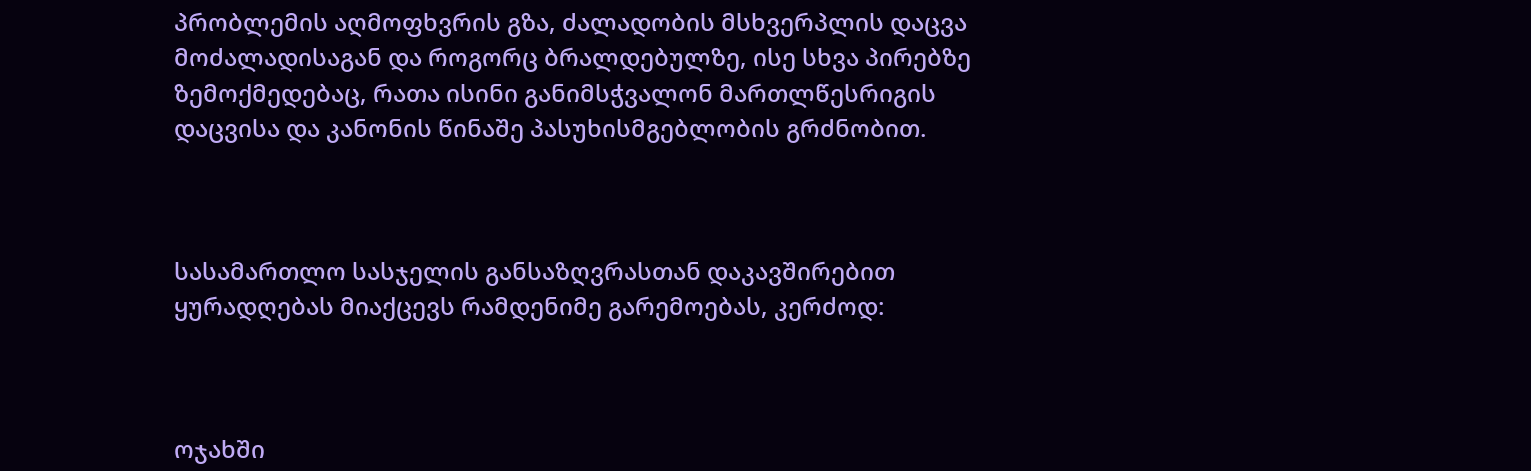პრობლემის აღმოფხვრის გზა, ძალადობის მსხვერპლის დაცვა მოძალადისაგან და როგორც ბრალდებულზე, ისე სხვა პირებზე ზემოქმედებაც, რათა ისინი განიმსჭვალონ მართლწესრიგის დაცვისა და კანონის წინაშე პასუხისმგებლობის გრძნობით.



სასამართლო სასჯელის განსაზღვრასთან დაკავშირებით ყურადღებას მიაქცევს რამდენიმე გარემოებას, კერძოდ:



ოჯახში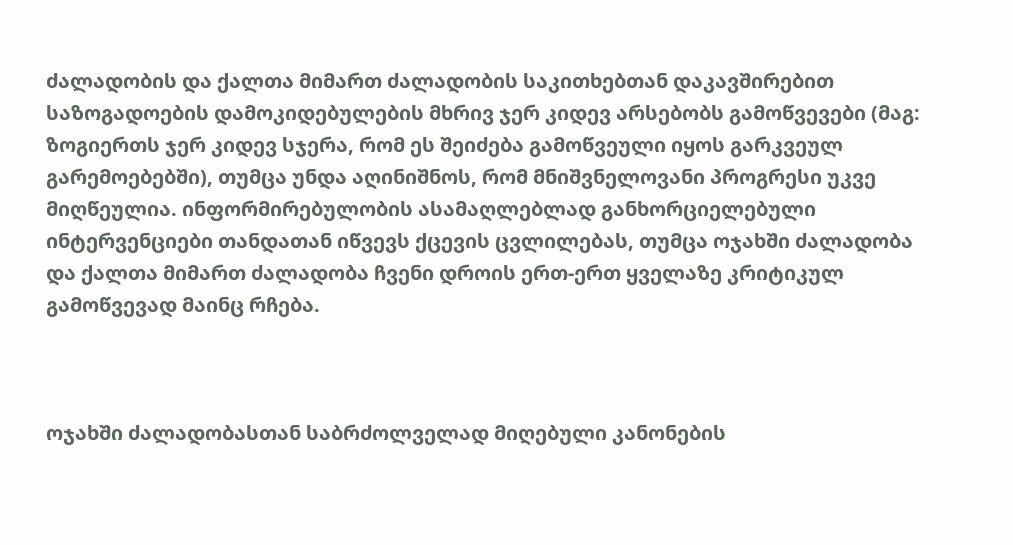ძალადობის და ქალთა მიმართ ძალადობის საკითხებთან დაკავშირებით საზოგადოების დამოკიდებულების მხრივ ჯერ კიდევ არსებობს გამოწვევები (მაგ: ზოგიერთს ჯერ კიდევ სჯერა, რომ ეს შეიძება გამოწვეული იყოს გარკვეულ გარემოებებში), თუმცა უნდა აღინიშნოს, რომ მნიშვნელოვანი პროგრესი უკვე მიღწეულია. ინფორმირებულობის ასამაღლებლად განხორციელებული ინტერვენციები თანდათან იწვევს ქცევის ცვლილებას, თუმცა ოჯახში ძალადობა და ქალთა მიმართ ძალადობა ჩვენი დროის ერთ-ერთ ყველაზე კრიტიკულ გამოწვევად მაინც რჩება.



ოჯახში ძალადობასთან საბრძოლველად მიღებული კანონების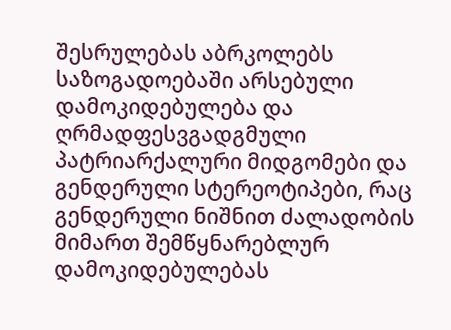შესრულებას აბრკოლებს საზოგადოებაში არსებული დამოკიდებულება და ღრმადფესვგადგმული პატრიარქალური მიდგომები და გენდერული სტერეოტიპები, რაც გენდერული ნიშნით ძალადობის მიმართ შემწყნარებლურ დამოკიდებულებას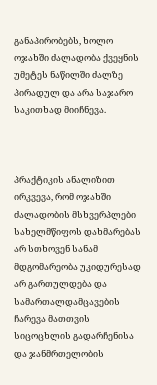განაპირობებს, ხოლო ოჯახში ძალადობა ქვეყნის უმეტეს ნაწილში ძალზე პირადულ და არა საჯარო საკითხად მიიჩნევა.



პრაქტიკის ანალიზით ირკვევა, რომ ოჯახში ძალადობის მსხვერპლები სახელმწიფოს დახმარებას არ სთხოვენ სანამ მდგომარეობა უკიდურესად არ გართულდება და სამართალდამცავების ჩარევა მათთვის სიცოცხლის გადარჩენისა და ჯანმრთელობის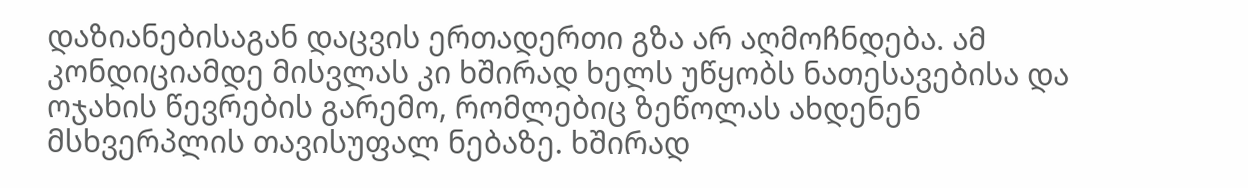დაზიანებისაგან დაცვის ერთადერთი გზა არ აღმოჩნდება. ამ კონდიციამდე მისვლას კი ხშირად ხელს უწყობს ნათესავებისა და ოჯახის წევრების გარემო, რომლებიც ზეწოლას ახდენენ მსხვერპლის თავისუფალ ნებაზე. ხშირად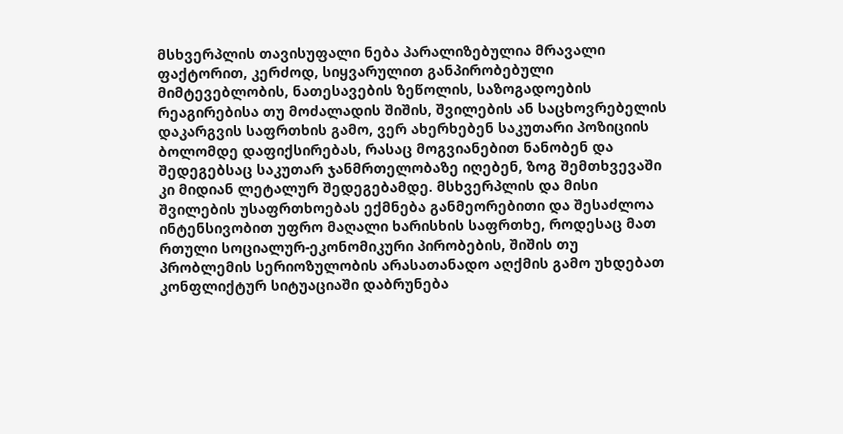მსხვერპლის თავისუფალი ნება პარალიზებულია მრავალი ფაქტორით, კერძოდ, სიყვარულით განპირობებული მიმტევებლობის, ნათესავების ზეწოლის, საზოგადოების რეაგირებისა თუ მოძალადის შიშის, შვილების ან საცხოვრებელის დაკარგვის საფრთხის გამო, ვერ ახერხებენ საკუთარი პოზიციის ბოლომდე დაფიქსირებას, რასაც მოგვიანებით ნანობენ და შედეგებსაც საკუთარ ჯანმრთელობაზე იღებენ, ზოგ შემთხვევაში კი მიდიან ლეტალურ შედეგებამდე. მსხვერპლის და მისი შვილების უსაფრთხოებას ექმნება განმეორებითი და შესაძლოა ინტენსივობით უფრო მაღალი ხარისხის საფრთხე, როდესაც მათ რთული სოციალურ-ეკონომიკური პირობების, შიშის თუ პრობლემის სერიოზულობის არასათანადო აღქმის გამო უხდებათ კონფლიქტურ სიტუაციაში დაბრუნება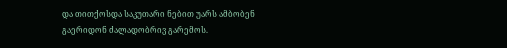და თითქოსდა საკუთარი ნებით უარს ამბობენ გაერიდონ ძალადობრივ გარემოს.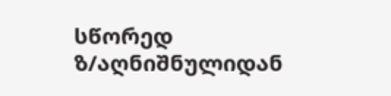სწორედ ზ/აღნიშნულიდან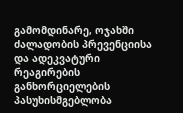გამომდინარე, ოჯახში ძალადობის პრევენციისა და ადეკვატური რეაგირების განხორციელების პასუხისმგებლობა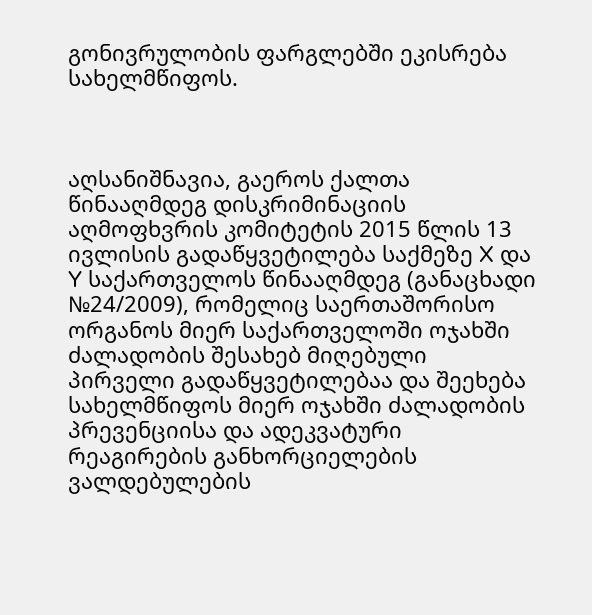გონივრულობის ფარგლებში ეკისრება სახელმწიფოს.



აღსანიშნავია, გაეროს ქალთა წინააღმდეგ დისკრიმინაციის აღმოფხვრის კომიტეტის 2015 წლის 13 ივლისის გადაწყვეტილება საქმეზე X და Y საქართველოს წინააღმდეგ (განაცხადი №24/2009), რომელიც საერთაშორისო ორგანოს მიერ საქართველოში ოჯახში ძალადობის შესახებ მიღებული პირველი გადაწყვეტილებაა და შეეხება სახელმწიფოს მიერ ოჯახში ძალადობის პრევენციისა და ადეკვატური რეაგირების განხორციელების ვალდებულების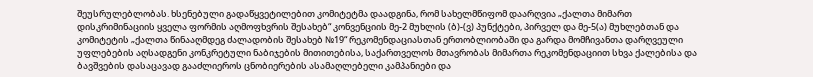შეუსრულებლობას. ხსენებული გადაწყვეტილებით კომიტეტმა დაადგინა, რომ სახელმწიფომ დაარღვია „ქალთა მიმართ დისკრიმინაციის ყველა ფორმის აღმოფხვრის შესახებ“ კონვენციის მე-2 მუხლის (ბ)-(ვ) პუნქტები, პირველ და მე-5(ა) მუხლებთან და კომიტეტის „ქალთა წინააღმდეგ ძალადობის შესახებ №19“ რეკომენდაციასთან ერთობლიობაში და გარდა მომჩივანთა დარღვეული უფლებების აღსადგენი კონკრეტული ნაბიჯების მითითებისა, საქართველოს მთავრობას მიმართა რეკომენდაციით სხვა ქალებისა და ბავშვების დასაცავად გააძლიეროს ცნობიერების ასამაღლებელი კამპანიები და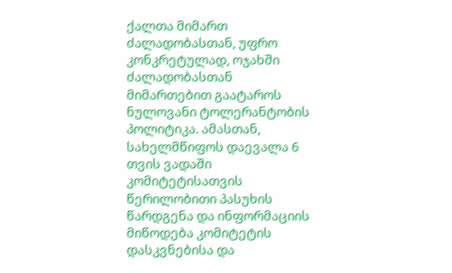ქალთა მიმართ ძალადობასთან, უფრო კონკრეტულად, ოჯახში ძალადობასთან მიმართებით გაატაროს ნულოვანი ტოლერანტობის პოლიტიკა. ამასთან, სახელმწიფოს დაევალა 6 თვის ვადაში კომიტეტისათვის წერილობითი პასუხის წარდგენა და ინფორმაციის მიწოდება კომიტეტის დასკვნებისა და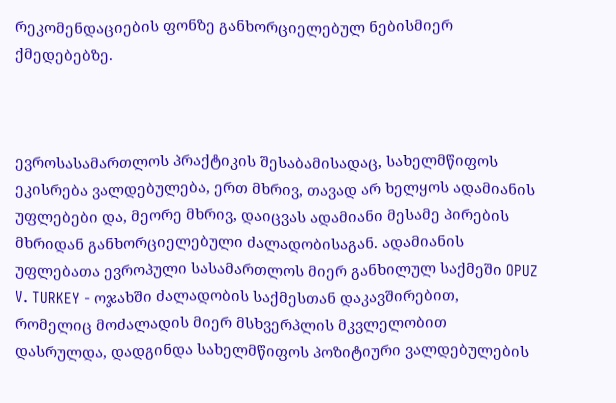რეკომენდაციების ფონზე განხორციელებულ ნებისმიერ ქმედებებზე.



ევროსასამართლოს პრაქტიკის შესაბამისადაც, სახელმწიფოს ეკისრება ვალდებულება, ერთ მხრივ, თავად არ ხელყოს ადამიანის უფლებები და, მეორე მხრივ, დაიცვას ადამიანი მესამე პირების მხრიდან განხორციელებული ძალადობისაგან. ადამიანის უფლებათა ევროპული სასამართლოს მიერ განხილულ საქმეში OPUZ V. TURKEY - ოჯახში ძალადობის საქმესთან დაკავშირებით, რომელიც მოძალადის მიერ მსხვერპლის მკვლელობით დასრულდა, დადგინდა სახელმწიფოს პოზიტიური ვალდებულების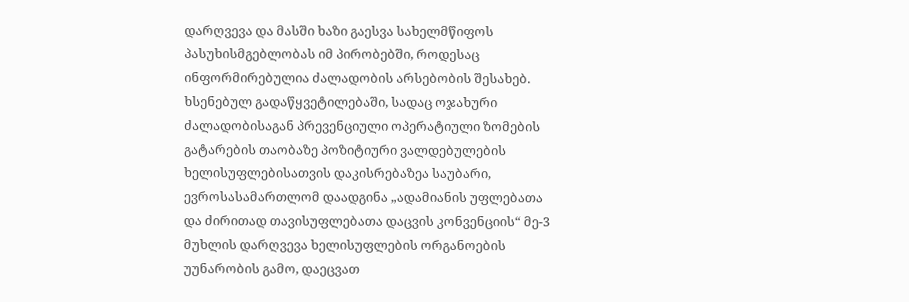დარღვევა და მასში ხაზი გაესვა სახელმწიფოს პასუხისმგებლობას იმ პირობებში, როდესაც ინფორმირებულია ძალადობის არსებობის შესახებ. ხსენებულ გადაწყვეტილებაში, სადაც ოჯახური ძალადობისაგან პრევენციული ოპერატიული ზომების გატარების თაობაზე პოზიტიური ვალდებულების ხელისუფლებისათვის დაკისრებაზეა საუბარი, ევროსასამართლომ დაადგინა „ადამიანის უფლებათა და ძირითად თავისუფლებათა დაცვის კონვენციის“ მე-3 მუხლის დარღვევა ხელისუფლების ორგანოების უუნარობის გამო, დაეცვათ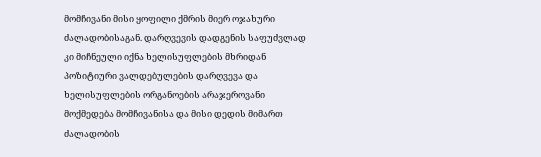მომჩივანი მისი ყოფილი ქმრის მიერ ოჯახური ძალადობისაგან. დარღვევის დადგენის საფუძვლად კი მიჩნეული იქნა ხელისუფლების მხრიდან პოზიტიური ვალდებულების დარღვევა და ხელისუფლების ორგანოების არაჯეროვანი მოქმედება მომჩივანისა და მისი დედის მიმართ ძალადობის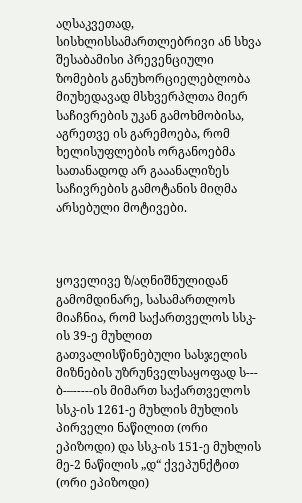აღსაკვეთად, სისხლისსამართლებრივი ან სხვა შესაბამისი პრევენციული ზომების განუხორციელებლობა მიუხედავად მსხვერპლთა მიერ საჩივრების უკან გამოხმობისა, აგრეთვე ის გარემოება, რომ ხელისუფლების ორგანოებმა სათანადოდ არ გააანალიზეს საჩივრების გამოტანის მიღმა არსებული მოტივები.



ყოველივე ზ/აღნიშნულიდან გამომდინარე, სასამართლოს მიაჩნია, რომ საქართველოს სსკ-ის 39-ე მუხლით გათვალისწინებული სასჯელის მიზნების უზრუნველსაყოფად ს--- ბ-–-----ის მიმართ საქართველოს სსკ-ის 1261-ე მუხლის მუხლის პირველი ნაწილით (ორი ეპიზოდი) და სსკ-ის 151-ე მუხლის მე-2 ნაწილის „დ“ ქვეპუნქტით (ორი ეპიზოდი)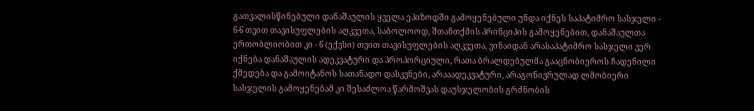გათვალისწინებული დანაშაულის ყველა ეპიზოდში გამოყენებული უნდა იქნეს საპატიმრო სასჯელი - 6-6 თვით თავისუფლების აღკვეთა, საბოლოოდ, შთანთქმის პრინციპის გამოყენებით, დანაშაულთა ერთობლიობით კი - 6 (ექვსი) თვით თავისუფლების აღკვეთა, ვინაიდან არასაპატიმრო სასჯელი ვერ იქნება დანაშაულის ადეკვატური და პროპორციული, რათა ბრალდებულმა გააცნობიეროს ჩადენილი ქმედება და გამოიტანოს სათანადო დასკვნები, არააადეკვატური, არაგონივრულად ლმობიერი სასჯელის გამოყენებამ კი შესაძლოა წარმოშვას დაუსჯელობის გრძნობის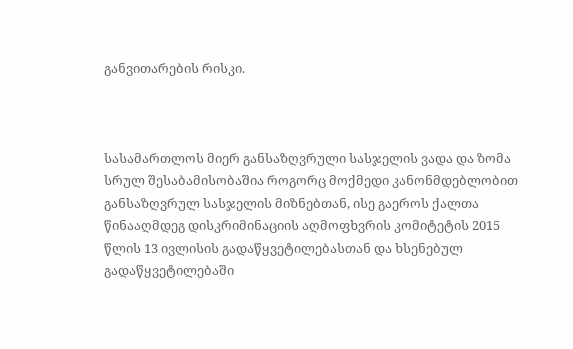განვითარების რისკი.



სასამართლოს მიერ განსაზღვრული სასჯელის ვადა და ზომა სრულ შესაბამისობაშია როგორც მოქმედი კანონმდებლობით განსაზღვრულ სასჯელის მიზნებთან, ისე გაეროს ქალთა წინააღმდეგ დისკრიმინაციის აღმოფხვრის კომიტეტის 2015 წლის 13 ივლისის გადაწყვეტილებასთან და ხსენებულ გადაწყვეტილებაში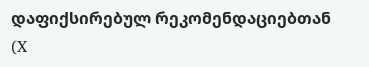დაფიქსირებულ რეკომენდაციებთან (X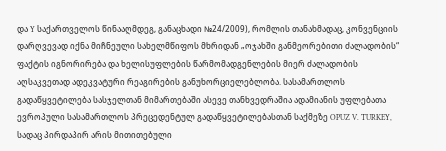და Y საქართველოს წინააღმდეგ, განაცხადი №24/2009), რომლის თანახმადაც, კონვენციის დარღვევად იქნა მიჩნეული სახელმწიფოს მხრიდან „ოჯახში განმეორებითი ძალადობის“ ფაქტის იგნორირება და ხელისუფლების წარმომადგენლების მიერ ძალადობის აღსაკვეთად ადეკვატური რეაგირების განუხორციელებლობა. სასამართლოს გადაწყვეტილება სასჯელთან მიმართებაში ასევე თანხვედრაშია ადამიანის უფლებათა ევროპული სასამართლოს პრეცედენტულ გადაწყვეტილებასთან საქმეზე OPUZ V. TURKEY, სადაც პირდაპირ არის მითითებული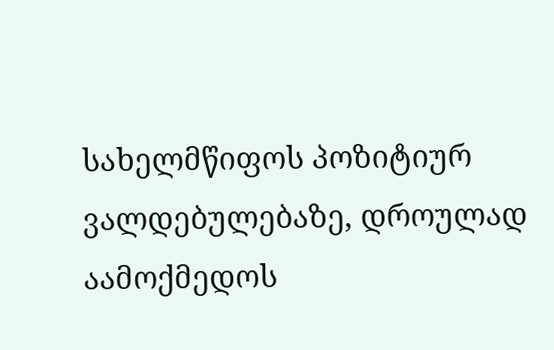სახელმწიფოს პოზიტიურ ვალდებულებაზე, დროულად აამოქმედოს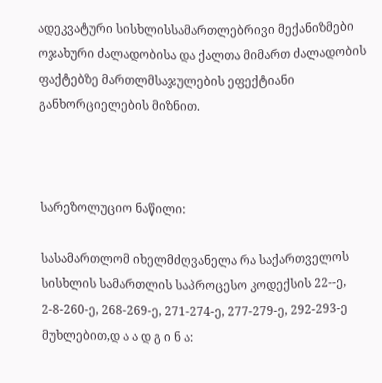ადეკვატური სისხლისსამართლებრივი მექანიზმები ოჯახური ძალადობისა და ქალთა მიმართ ძალადობის ფაქტებზე მართლმსაჯულების ეფექტიანი განხორციელების მიზნით.



სარეზოლუციო ნაწილი:

სასამართლომ იხელმძღვანელა რა საქართველოს სისხლის სამართლის საპროცესო კოდექსის 22--ე, 2-8-260-ე, 268-269-ე, 271-274-ე, 277-279-ე, 292-293-ე მუხლებით,დ ა ა დ გ ი ნ ა: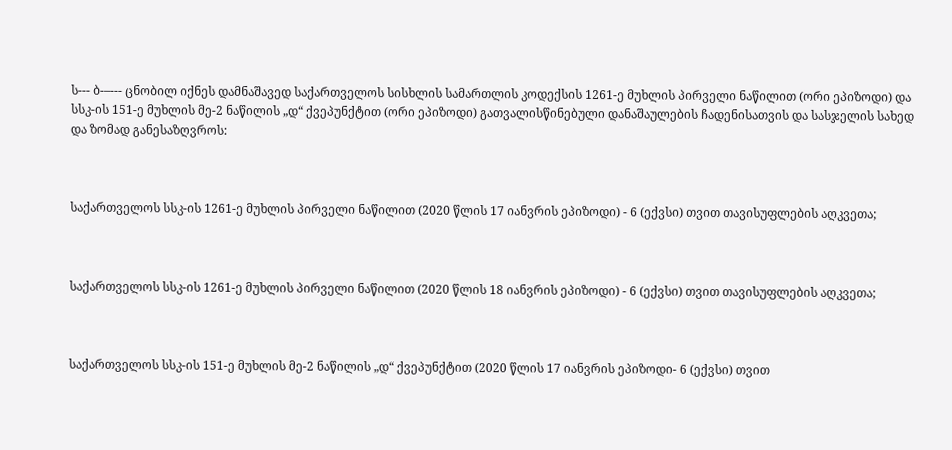ს--- ბ-–--- ცნობილ იქნეს დამნაშავედ საქართველოს სისხლის სამართლის კოდექსის 1261-ე მუხლის პირველი ნაწილით (ორი ეპიზოდი) და სსკ-ის 151-ე მუხლის მე-2 ნაწილის „დ“ ქვეპუნქტით (ორი ეპიზოდი) გათვალისწინებული დანაშაულების ჩადენისათვის და სასჯელის სახედ და ზომად განესაზღვროს:



საქართველოს სსკ-ის 1261-ე მუხლის პირველი ნაწილით (2020 წლის 17 იანვრის ეპიზოდი) - 6 (ექვსი) თვით თავისუფლების აღკვეთა;



საქართველოს სსკ-ის 1261-ე მუხლის პირველი ნაწილით (2020 წლის 18 იანვრის ეპიზოდი) - 6 (ექვსი) თვით თავისუფლების აღკვეთა;



საქართველოს სსკ-ის 151-ე მუხლის მე-2 ნაწილის „დ“ ქვეპუნქტით (2020 წლის 17 იანვრის ეპიზოდი- 6 (ექვსი) თვით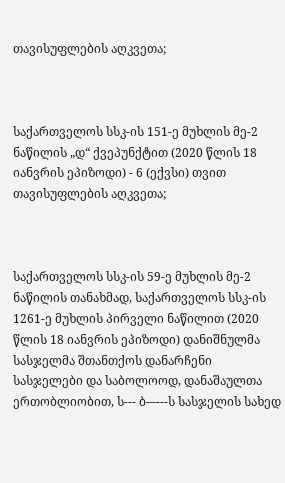თავისუფლების აღკვეთა;



საქართველოს სსკ-ის 151-ე მუხლის მე-2 ნაწილის „დ“ ქვეპუნქტით (2020 წლის 18 იანვრის ეპიზოდი) - 6 (ექვსი) თვით თავისუფლების აღკვეთა;



საქართველოს სსკ-ის 59-ე მუხლის მე-2 ნაწილის თანახმად, საქართველოს სსკ-ის 1261-ე მუხლის პირველი ნაწილით (2020 წლის 18 იანვრის ეპიზოდი) დანიშნულმა სასჯელმა შთანთქოს დანარჩენი სასჯელები და საბოლოოდ, დანაშაულთა ერთობლიობით, ს--- ბ-–---ს სასჯელის სახედ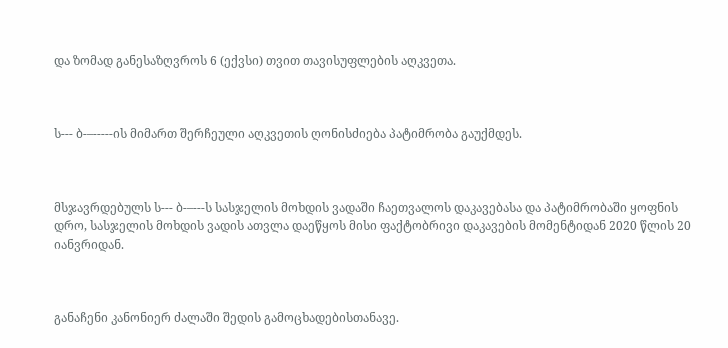და ზომად განესაზღვროს 6 (ექვსი) თვით თავისუფლების აღკვეთა.



ს--- ბ-–-----ის მიმართ შერჩეული აღკვეთის ღონისძიება პატიმრობა გაუქმდეს.



მსჯავრდებულს ს--- ბ-–---ს სასჯელის მოხდის ვადაში ჩაეთვალოს დაკავებასა და პატიმრობაში ყოფნის დრო, სასჯელის მოხდის ვადის ათვლა დაეწყოს მისი ფაქტობრივი დაკავების მომენტიდან 2020 წლის 20 იანვრიდან.



განაჩენი კანონიერ ძალაში შედის გამოცხადებისთანავე.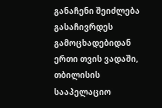განაჩენი შეიძლება გასაჩივრდეს გამოცხადებიდან ერთი თვის ვადაში, თბილისის სააპელაციო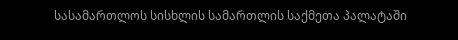სასამართლოს სისხლის სამართლის საქმეთა პალატაში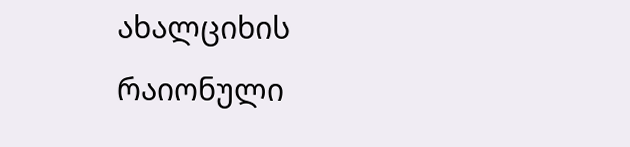ახალციხის რაიონული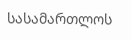სასამართლოს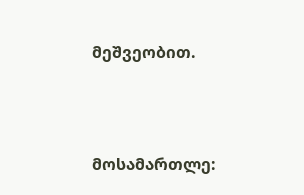მეშვეობით.



მოსამართლე: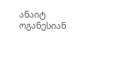ანაიტ ოგანესიან